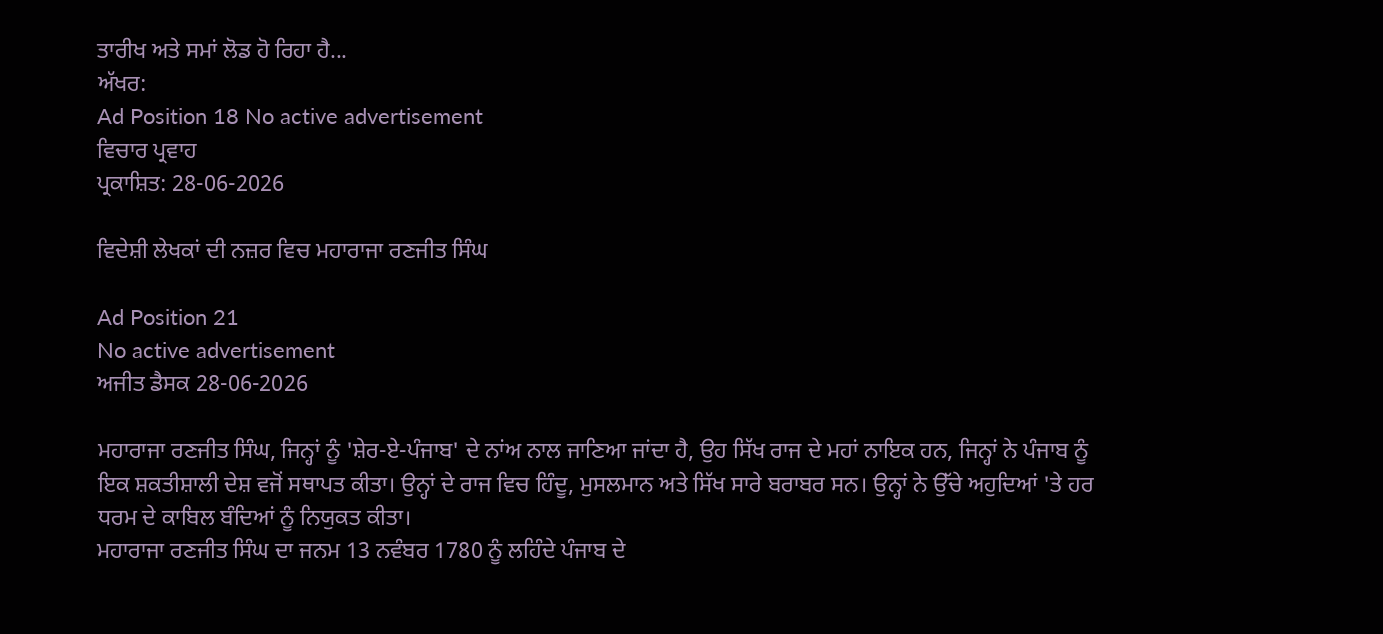ਤਾਰੀਖ ਅਤੇ ਸਮਾਂ ਲੋਡ ਹੋ ਰਿਹਾ ਹੈ...
ਅੱਖਰ:
Ad Position 18 No active advertisement
ਵਿਚਾਰ ਪ੍ਰਵਾਹ
ਪ੍ਰਕਾਸ਼ਿਤ: 28-06-2026

ਵਿਦੇਸ਼ੀ ਲੇਖਕਾਂ ਦੀ ਨਜ਼ਰ ਵਿਚ ਮਹਾਰਾਜਾ ਰਣਜੀਤ ਸਿੰਘ

Ad Position 21
No active advertisement
ਅਜੀਤ ਡੈਸਕ 28-06-2026

ਮਹਾਰਾਜਾ ਰਣਜੀਤ ਸਿੰਘ, ਜਿਨ੍ਹਾਂ ਨੂੰ 'ਸ਼ੇਰ-ਏ-ਪੰਜਾਬ' ਦੇ ਨਾਂਅ ਨਾਲ ਜਾਣਿਆ ਜਾਂਦਾ ਹੈ, ਉਹ ਸਿੱਖ ਰਾਜ ਦੇ ਮਹਾਂ ਨਾਇਕ ਹਨ, ਜਿਨ੍ਹਾਂ ਨੇ ਪੰਜਾਬ ਨੂੰ ਇਕ ਸ਼ਕਤੀਸ਼ਾਲੀ ਦੇਸ਼ ਵਜੋਂ ਸਥਾਪਤ ਕੀਤਾ। ਉਨ੍ਹਾਂ ਦੇ ਰਾਜ ਵਿਚ ਹਿੰਦੂ, ਮੁਸਲਮਾਨ ਅਤੇ ਸਿੱਖ ਸਾਰੇ ਬਰਾਬਰ ਸਨ। ਉਨ੍ਹਾਂ ਨੇ ਉੱਚੇ ਅਹੁਦਿਆਂ 'ਤੇ ਹਰ ਧਰਮ ਦੇ ਕਾਬਿਲ ਬੰਦਿਆਂ ਨੂੰ ਨਿਯੁਕਤ ਕੀਤਾ।
ਮਹਾਰਾਜਾ ਰਣਜੀਤ ਸਿੰਘ ਦਾ ਜਨਮ 13 ਨਵੰਬਰ 1780 ਨੂੰ ਲਹਿੰਦੇ ਪੰਜਾਬ ਦੇ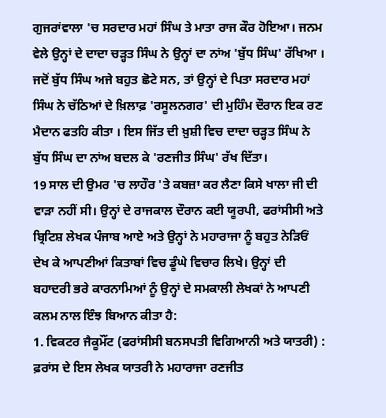ਗੁਜਰਾਂਵਾਲਾ 'ਚ ਸਰਦਾਰ ਮਹਾਂ ਸਿੰਘ ਤੇ ਮਾਤਾ ਰਾਜ ਕੌਰ ਹੋਇਆ। ਜਨਮ ਵੇਲੇ ਉਨ੍ਹਾਂ ਦੇ ਦਾਦਾ ਚੜ੍ਹਤ ਸਿੰਘ ਨੇ ਉਨ੍ਹਾਂ ਦਾ ਨਾਂਅ 'ਬੁੱਧ ਸਿੰਘ' ਰੱਖਿਆ । ਜਦੋਂ ਬੁੱਧ ਸਿੰਘ ਅਜੇ ਬਹੁਤ ਛੋਟੇ ਸਨ, ਤਾਂ ਉਨ੍ਹਾਂ ਦੇ ਪਿਤਾ ਸਰਦਾਰ ਮਹਾਂ ਸਿੰਘ ਨੇ ਚੱਠਿਆਂ ਦੇ ਖ਼ਿਲਾਫ਼ 'ਰਸੂਲਨਗਰ' ਦੀ ਮੁਹਿੰਮ ਦੌਰਾਨ ਇਕ ਰਣ ਮੈਦਾਨ ਫਤਹਿ ਕੀਤਾ । ਇਸ ਜਿੱਤ ਦੀ ਖ਼ੁਸ਼ੀ ਵਿਚ ਦਾਦਾ ਚੜ੍ਹਤ ਸਿੰਘ ਨੇ ਬੁੱਧ ਸਿੰਘ ਦਾ ਨਾਂਅ ਬਦਲ ਕੇ 'ਰਣਜੀਤ ਸਿੰਘ' ਰੱਖ ਦਿੱਤਾ।
19 ਸਾਲ ਦੀ ਉਮਰ 'ਚ ਲਾਹੌਰ 'ਤੇ ਕਬਜ਼ਾ ਕਰ ਲੈਣਾ ਕਿਸੇ ਖਾਲਾ ਜੀ ਦੀ ਵਾੜਾ ਨਹੀਂ ਸੀ। ਉਨ੍ਹਾਂ ਦੇ ਰਾਜਕਾਲ ਦੌਰਾਨ ਕਈ ਯੂਰਪੀ, ਫਰਾਂਸੀਸੀ ਅਤੇ ਬ੍ਰਿਟਿਸ਼ ਲੇਖਕ ਪੰਜਾਬ ਆਏ ਅਤੇ ਉਨ੍ਹਾਂ ਨੇ ਮਹਾਰਾਜਾ ਨੂੰ ਬਹੁਤ ਨੇੜਿਓਂ ਦੇਖ ਕੇ ਆਪਣੀਆਂ ਕਿਤਾਬਾਂ ਵਿਚ ਡੂੰਘੇ ਵਿਚਾਰ ਲਿਖੇ। ਉਨ੍ਹਾਂ ਦੀ ਬਹਾਦਰੀ ਭਰੇ ਕਾਰਨਾਮਿਆਂ ਨੂੰ ਉਨ੍ਹਾਂ ਦੇ ਸਮਕਾਲੀ ਲੇਖਕਾਂ ਨੇ ਆਪਣੀ ਕਲਮ ਨਾਲ ਇੰਝ ਬਿਆਨ ਕੀਤਾ ਹੈ:
1. ਵਿਕਟਰ ਜੈਕੂਮੌਂਟ (ਫਰਾਂਸੀਸੀ ਬਨਸਪਤੀ ਵਿਗਿਆਨੀ ਅਤੇ ਯਾਤਰੀ) : ਫ਼ਰਾਂਸ ਦੇ ਇਸ ਲੇਖਕ ਯਾਤਰੀ ਨੇ ਮਹਾਰਾਜਾ ਰਣਜੀਤ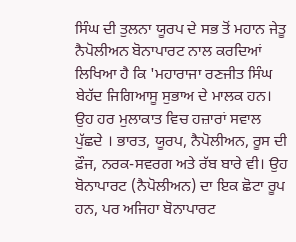ਸਿੰਘ ਦੀ ਤੁਲਨਾ ਯੂਰਪ ਦੇ ਸਭ ਤੋਂ ਮਹਾਨ ਜੇਤੂ ਨੈਪੋਲੀਅਨ ਬੋਨਾਪਾਰਟ ਨਾਲ ਕਰਦਿਆਂ ਲਿਖਿਆ ਹੈ ਕਿ 'ਮਹਾਰਾਜਾ ਰਣਜੀਤ ਸਿੰਘ ਬੇਹੱਦ ਜਿਗਿਆਸੂ ਸੁਭਾਅ ਦੇ ਮਾਲਕ ਹਨ। ਉਹ ਹਰ ਮੁਲਾਕਾਤ ਵਿਚ ਹਜ਼ਾਰਾਂ ਸਵਾਲ ਪੁੱਛਦੇ । ਭਾਰਤ, ਯੂਰਪ, ਨੈਪੋਲੀਅਨ, ਰੂਸ ਦੀ ਫ਼ੌਜ, ਨਰਕ-ਸਵਰਗ ਅਤੇ ਰੱਬ ਬਾਰੇ ਵੀ। ਉਹ ਬੋਨਾਪਾਰਟ (ਨੈਪੋਲੀਅਨ) ਦਾ ਇਕ ਛੋਟਾ ਰੂਪ ਹਨ, ਪਰ ਅਜਿਹਾ ਬੋਨਾਪਾਰਟ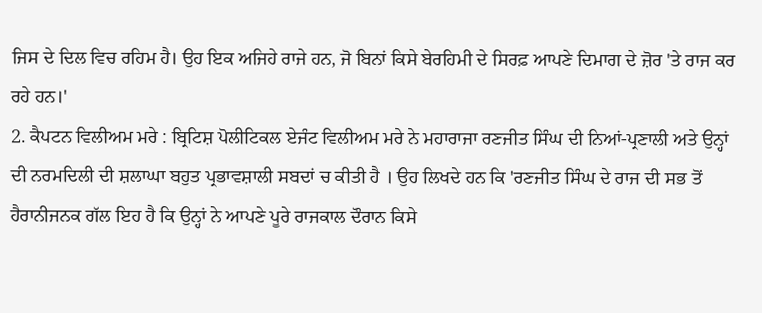ਜਿਸ ਦੇ ਦਿਲ ਵਿਚ ਰਹਿਮ ਹੈ। ਉਹ ਇਕ ਅਜਿਹੇ ਰਾਜੇ ਹਨ, ਜੋ ਬਿਨਾਂ ਕਿਸੇ ਬੇਰਹਿਮੀ ਦੇ ਸਿਰਫ਼ ਆਪਣੇ ਦਿਮਾਗ ਦੇ ਜ਼ੋਰ 'ਤੇ ਰਾਜ ਕਰ ਰਹੇ ਹਨ।'
2. ਕੈਪਟਨ ਵਿਲੀਅਮ ਮਰੇ : ਬ੍ਰਿਟਿਸ਼ ਪੋਲੀਟਿਕਲ ਏਜੰਟ ਵਿਲੀਅਮ ਮਰੇ ਨੇ ਮਹਾਰਾਜਾ ਰਣਜੀਤ ਸਿੰਘ ਦੀ ਨਿਆਂ-ਪ੍ਰਣਾਲੀ ਅਤੇ ਉਨ੍ਹਾਂ ਦੀ ਨਰਮਦਿਲੀ ਦੀ ਸ਼ਲਾਘਾ ਬਹੁਤ ਪ੍ਰਭਾਵਸ਼ਾਲੀ ਸਬਦਾਂ ਚ ਕੀਤੀ ਹੈ । ਉਹ ਲਿਖਦੇ ਹਨ ਕਿ 'ਰਣਜੀਤ ਸਿੰਘ ਦੇ ਰਾਜ ਦੀ ਸਭ ਤੋਂ ਹੈਰਾਨੀਜਨਕ ਗੱਲ ਇਹ ਹੈ ਕਿ ਉਨ੍ਹਾਂ ਨੇ ਆਪਣੇ ਪੂਰੇ ਰਾਜਕਾਲ ਦੌਰਾਨ ਕਿਸੇ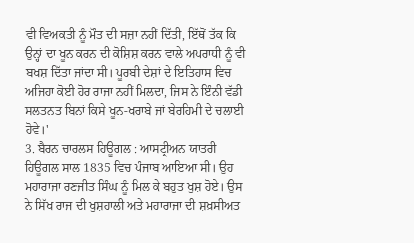ਵੀ ਵਿਅਕਤੀ ਨੂੰ ਮੌਤ ਦੀ ਸਜ਼ਾ ਨਹੀਂ ਦਿੱਤੀ, ਇੱਥੋਂ ਤੱਕ ਕਿ ਉਨ੍ਹਾਂ ਦਾ ਖੂਨ ਕਰਨ ਦੀ ਕੋਸ਼ਿਸ਼ ਕਰਨ ਵਾਲੇ ਅਪਰਾਧੀ ਨੂੰ ਵੀ ਬਖਸ਼ ਦਿੱਤਾ ਜਾਂਦਾ ਸੀ। ਪੂਰਬੀ ਦੇਸ਼ਾਂ ਦੇ ਇਤਿਹਾਸ ਵਿਚ ਅਜਿਹਾ ਕੋਈ ਹੋਰ ਰਾਜਾ ਨਹੀਂ ਮਿਲਦਾ, ਜਿਸ ਨੇ ਇੰਨੀ ਵੱਡੀ ਸਲਤਨਤ ਬਿਨਾਂ ਕਿਸੇ ਖੂਨ-ਖਰਾਬੇ ਜਾਂ ਬੇਰਹਿਮੀ ਦੇ ਚਲਾਈ ਹੋਵੇ।'
3. ਬੈਰਨ ਚਾਰਲਸ ਹਿਊਗਲ : ਆਸਟ੍ਰੀਅਨ ਯਾਤਰੀ ਹਿਊਗਲ ਸਾਲ 1835 ਵਿਚ ਪੰਜਾਬ ਆਇਆ ਸੀ। ਉਹ ਮਹਾਰਾਜਾ ਰਣਜੀਤ ਸਿੰਘ ਨੂੰ ਮਿਲ ਕੇ ਬਹੁਤ ਖੁਸ਼ ਹੋਏ। ਉਸ ਨੇ ਸਿੱਖ ਰਾਜ ਦੀ ਖੁਸ਼ਹਾਲੀ ਅਤੇ ਮਹਾਰਾਜਾ ਦੀ ਸ਼ਖ਼ਸੀਅਤ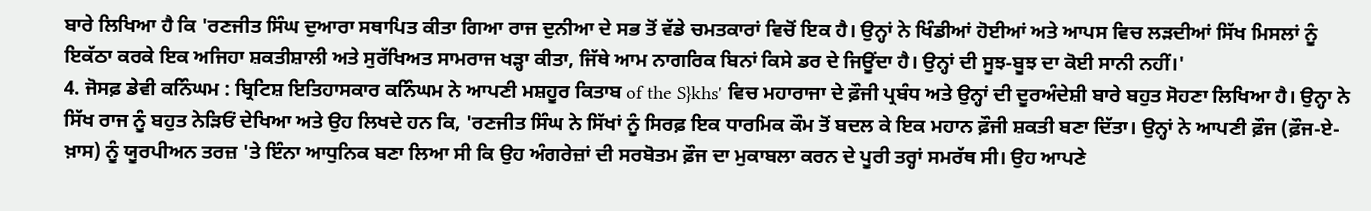ਬਾਰੇ ਲਿਖਿਆ ਹੈ ਕਿ 'ਰਣਜੀਤ ਸਿੰਘ ਦੁਆਰਾ ਸਥਾਪਿਤ ਕੀਤਾ ਗਿਆ ਰਾਜ ਦੁਨੀਆ ਦੇ ਸਭ ਤੋਂ ਵੱਡੇ ਚਮਤਕਾਰਾਂ ਵਿਚੋਂ ਇਕ ਹੈ। ਉਨ੍ਹਾਂ ਨੇ ਖਿੰਡੀਆਂ ਹੋਈਆਂ ਅਤੇ ਆਪਸ ਵਿਚ ਲੜਦੀਆਂ ਸਿੱਖ ਮਿਸਲਾਂ ਨੂੰ ਇਕੱਠਾ ਕਰਕੇ ਇਕ ਅਜਿਹਾ ਸ਼ਕਤੀਸ਼ਾਲੀ ਅਤੇ ਸੁਰੱਖਿਅਤ ਸਾਮਰਾਜ ਖੜ੍ਹਾ ਕੀਤਾ, ਜਿੱਥੇ ਆਮ ਨਾਗਰਿਕ ਬਿਨਾਂ ਕਿਸੇ ਡਰ ਦੇ ਜਿਊਂਦਾ ਹੈ। ਉਨ੍ਹਾਂ ਦੀ ਸੂਝ-ਬੂਝ ਦਾ ਕੋਈ ਸਾਨੀ ਨਹੀਂ।'
4. ਜੋਸਫ਼ ਡੇਵੀ ਕਨਿੰਘਮ : ਬ੍ਰਿਟਿਸ਼ ਇਤਿਹਾਸਕਾਰ ਕਨਿੰਘਮ ਨੇ ਆਪਣੀ ਮਸ਼ਹੂਰ ਕਿਤਾਬ of the S}khs' ਵਿਚ ਮਹਾਰਾਜਾ ਦੇ ਫ਼ੌਜੀ ਪ੍ਰਬੰਧ ਅਤੇ ਉਨ੍ਹਾਂ ਦੀ ਦੂਰਅੰਦੇਸ਼ੀ ਬਾਰੇ ਬਹੁਤ ਸੋਹਣਾ ਲਿਖਿਆ ਹੈ। ਉਨ੍ਹਾ ਨੇ ਸਿੱਖ ਰਾਜ ਨੂੰ ਬਹੁਤ ਨੇੜਿਓਂ ਦੇਖਿਆ ਅਤੇ ਉਹ ਲਿਖਦੇ ਹਨ ਕਿ, 'ਰਣਜੀਤ ਸਿੰਘ ਨੇ ਸਿੱਖਾਂ ਨੂੰ ਸਿਰਫ਼ ਇਕ ਧਾਰਮਿਕ ਕੌਮ ਤੋਂ ਬਦਲ ਕੇ ਇਕ ਮਹਾਨ ਫ਼ੌਜੀ ਸ਼ਕਤੀ ਬਣਾ ਦਿੱਤਾ। ਉਨ੍ਹਾਂ ਨੇ ਆਪਣੀ ਫ਼ੌਜ (ਫ਼ੌਜ-ਏ-ਖ਼ਾਸ) ਨੂੰ ਯੂਰਪੀਅਨ ਤਰਜ਼ 'ਤੇ ਇੰਨਾ ਆਧੁਨਿਕ ਬਣਾ ਲਿਆ ਸੀ ਕਿ ਉਹ ਅੰਗਰੇਜ਼ਾਂ ਦੀ ਸਰਬੋਤਮ ਫ਼ੌਜ ਦਾ ਮੁਕਾਬਲਾ ਕਰਨ ਦੇ ਪੂਰੀ ਤਰ੍ਹਾਂ ਸਮਰੱਥ ਸੀ। ਉਹ ਆਪਣੇ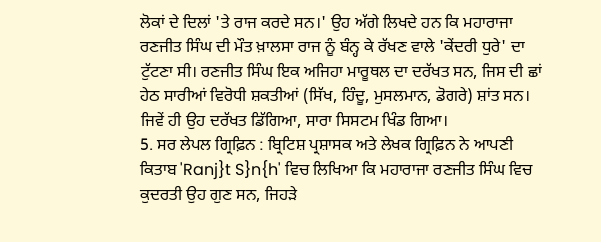ਲੋਕਾਂ ਦੇ ਦਿਲਾਂ 'ਤੇ ਰਾਜ ਕਰਦੇ ਸਨ।' ਉਹ ਅੱਗੇ ਲਿਖਦੇ ਹਨ ਕਿ ਮਹਾਰਾਜਾ ਰਣਜੀਤ ਸਿੰਘ ਦੀ ਮੌਤ ਖ਼ਾਲਸਾ ਰਾਜ ਨੂੰ ਬੰਨ੍ਹ ਕੇ ਰੱਖਣ ਵਾਲੇ 'ਕੇਂਦਰੀ ਧੁਰੇ' ਦਾ ਟੁੱਟਣਾ ਸੀ। ਰਣਜੀਤ ਸਿੰਘ ਇਕ ਅਜਿਹਾ ਮਾਰੂਥਲ ਦਾ ਦਰੱਖਤ ਸਨ, ਜਿਸ ਦੀ ਛਾਂ ਹੇਠ ਸਾਰੀਆਂ ਵਿਰੋਧੀ ਸ਼ਕਤੀਆਂ (ਸਿੱਖ, ਹਿੰਦੂ, ਮੁਸਲਮਾਨ, ਡੋਗਰੇ) ਸ਼ਾਂਤ ਸਨ। ਜਿਵੇਂ ਹੀ ਉਹ ਦਰੱਖਤ ਡਿੱਗਿਆ, ਸਾਰਾ ਸਿਸਟਮ ਖਿੰਡ ਗਿਆ।
5. ਸਰ ਲੇਪਲ ਗ੍ਰਿਫ਼ਿਨ : ਬ੍ਰਿਟਿਸ਼ ਪ੍ਰਸ਼ਾਸਕ ਅਤੇ ਲੇਖਕ ਗ੍ਰਿਫ਼ਿਨ ਨੇ ਆਪਣੀ ਕਿਤਾਬ 'Ranj}t S}n{h' ਵਿਚ ਲਿਖਿਆ ਕਿ ਮਹਾਰਾਜਾ ਰਣਜੀਤ ਸਿੰਘ ਵਿਚ ਕੁਦਰਤੀ ਉਹ ਗੁਣ ਸਨ, ਜਿਹੜੇ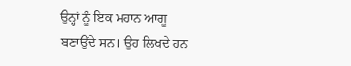ਉਨ੍ਹਾਂ ਨੂੰ ਇਕ ਮਹਾਨ ਆਗੂ ਬਣਾਉਂਦੇ ਸਨ। ਉਹ ਲਿਖਦੇ ਹਨ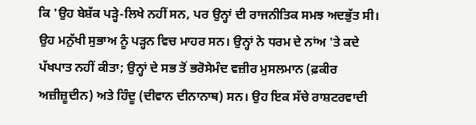ਕਿ 'ਉਹ ਬੇਸ਼ੱਕ ਪੜ੍ਹੇ-ਲਿਖੇ ਨਹੀਂ ਸਨ, ਪਰ ਉਨ੍ਹਾਂ ਦੀ ਰਾਜਨੀਤਿਕ ਸਮਝ ਅਦਭੁੱਤ ਸੀ। ਉਹ ਮਨੁੱਖੀ ਸੁਭਾਅ ਨੂੰ ਪੜ੍ਹਨ ਵਿਚ ਮਾਹਰ ਸਨ। ਉਨ੍ਹਾਂ ਨੇ ਧਰਮ ਦੇ ਨਾਂਅ 'ਤੇ ਕਦੇ ਪੱਖਪਾਤ ਨਹੀਂ ਕੀਤਾ; ਉਨ੍ਹਾਂ ਦੇ ਸਭ ਤੋਂ ਭਰੋਸੇਮੰਦ ਵਜ਼ੀਰ ਮੁਸਲਮਾਨ (ਫ਼ਕੀਰ ਅਜ਼ੀਜ਼ੂਦੀਨ) ਅਤੇ ਹਿੰਦੂ (ਦੀਵਾਨ ਦੀਨਾਨਾਥ) ਸਨ। ਉਹ ਇਕ ਸੱਚੇ ਰਾਸ਼ਟਰਵਾਦੀ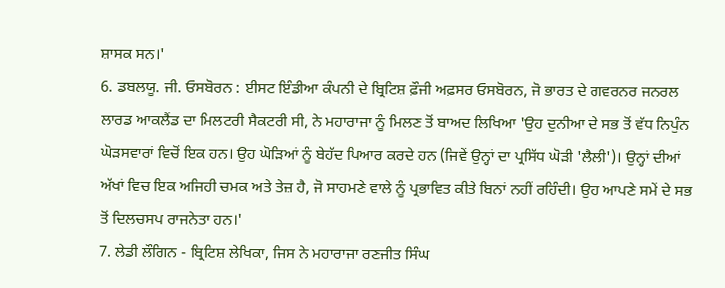ਸ਼ਾਸਕ ਸਨ।'
6. ਡਬਲਯੂ. ਜੀ. ਓਸਬੋਰਨ : ਈਸਟ ਇੰਡੀਆ ਕੰਪਨੀ ਦੇ ਬ੍ਰਿਟਿਸ਼ ਫ਼ੌਜੀ ਅਫ਼ਸਰ ਓਸਬੋਰਨ, ਜੋ ਭਾਰਤ ਦੇ ਗਵਰਨਰ ਜਨਰਲ ਲਾਰਡ ਆਕਲੈਂਡ ਦਾ ਮਿਲਟਰੀ ਸੈਕਟਰੀ ਸੀ, ਨੇ ਮਹਾਰਾਜਾ ਨੂੰ ਮਿਲਣ ਤੋਂ ਬਾਅਦ ਲਿਖਿਆ 'ਉਹ ਦੁਨੀਆ ਦੇ ਸਭ ਤੋਂ ਵੱਧ ਨਿਪੁੰਨ ਘੋੜਸਵਾਰਾਂ ਵਿਚੋਂ ਇਕ ਹਨ। ਉਹ ਘੋੜਿਆਂ ਨੂੰ ਬੇਹੱਦ ਪਿਆਰ ਕਰਦੇ ਹਨ (ਜਿਵੇਂ ਉਨ੍ਹਾਂ ਦਾ ਪ੍ਰਸਿੱਧ ਘੋੜੀ 'ਲੈਲੀ')। ਉਨ੍ਹਾਂ ਦੀਆਂ ਅੱਖਾਂ ਵਿਚ ਇਕ ਅਜਿਹੀ ਚਮਕ ਅਤੇ ਤੇਜ਼ ਹੈ, ਜੋ ਸਾਹਮਣੇ ਵਾਲੇ ਨੂੰ ਪ੍ਰਭਾਵਿਤ ਕੀਤੇ ਬਿਨਾਂ ਨਹੀਂ ਰਹਿੰਦੀ। ਉਹ ਆਪਣੇ ਸਮੇਂ ਦੇ ਸਭ ਤੋਂ ਦਿਲਚਸਪ ਰਾਜਨੇਤਾ ਹਨ।'
7. ਲੇਡੀ ਲੌਗਿਨ - ਬ੍ਰਿਟਿਸ਼ ਲੇਖਿਕਾ, ਜਿਸ ਨੇ ਮਹਾਰਾਜਾ ਰਣਜੀਤ ਸਿੰਘ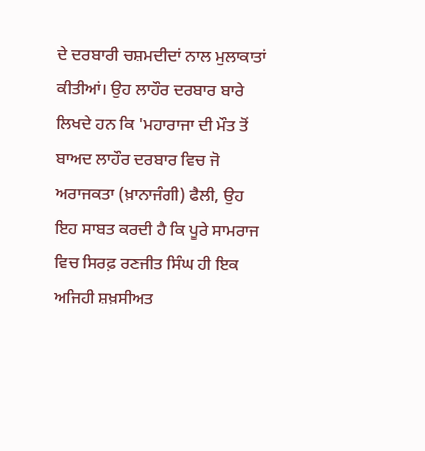ਦੇ ਦਰਬਾਰੀ ਚਸ਼ਮਦੀਦਾਂ ਨਾਲ ਮੁਲਾਕਾਤਾਂ ਕੀਤੀਆਂ। ਉਹ ਲਾਹੌਰ ਦਰਬਾਰ ਬਾਰੇ ਲਿਖਦੇ ਹਨ ਕਿ 'ਮਹਾਰਾਜਾ ਦੀ ਮੌਤ ਤੋਂ ਬਾਅਦ ਲਾਹੌਰ ਦਰਬਾਰ ਵਿਚ ਜੋ ਅਰਾਜਕਤਾ (ਖ਼ਾਨਾਜੰਗੀ) ਫੈਲੀ, ਉਹ ਇਹ ਸਾਬਤ ਕਰਦੀ ਹੈ ਕਿ ਪੂਰੇ ਸਾਮਰਾਜ ਵਿਚ ਸਿਰਫ਼ ਰਣਜੀਤ ਸਿੰਘ ਹੀ ਇਕ ਅਜਿਹੀ ਸ਼ਖ਼ਸੀਅਤ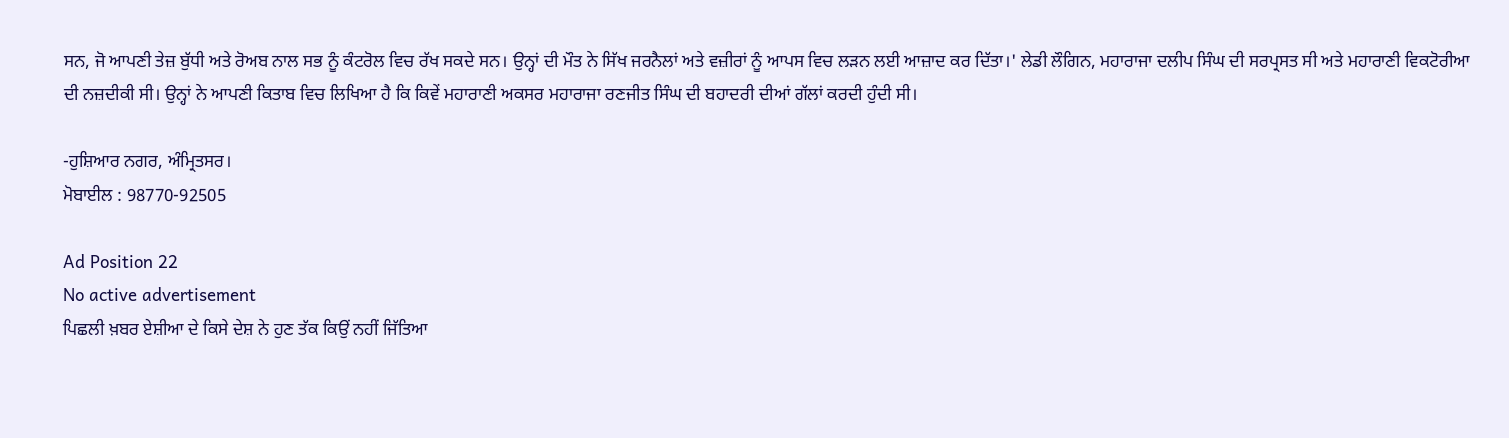ਸਨ, ਜੋ ਆਪਣੀ ਤੇਜ਼ ਬੁੱਧੀ ਅਤੇ ਰੋਅਬ ਨਾਲ ਸਭ ਨੂੰ ਕੰਟਰੋਲ ਵਿਚ ਰੱਖ ਸਕਦੇ ਸਨ। ਉਨ੍ਹਾਂ ਦੀ ਮੌਤ ਨੇ ਸਿੱਖ ਜਰਨੈਲਾਂ ਅਤੇ ਵਜ਼ੀਰਾਂ ਨੂੰ ਆਪਸ ਵਿਚ ਲੜਨ ਲਈ ਆਜ਼ਾਦ ਕਰ ਦਿੱਤਾ।' ਲੇਡੀ ਲੌਗਿਨ, ਮਹਾਰਾਜਾ ਦਲੀਪ ਸਿੰਘ ਦੀ ਸਰਪ੍ਰਸਤ ਸੀ ਅਤੇ ਮਹਾਰਾਣੀ ਵਿਕਟੋਰੀਆ ਦੀ ਨਜ਼ਦੀਕੀ ਸੀ। ਉਨ੍ਹਾਂ ਨੇ ਆਪਣੀ ਕਿਤਾਬ ਵਿਚ ਲਿਖਿਆ ਹੈ ਕਿ ਕਿਵੇਂ ਮਹਾਰਾਣੀ ਅਕਸਰ ਮਹਾਰਾਜਾ ਰਣਜੀਤ ਸਿੰਘ ਦੀ ਬਹਾਦਰੀ ਦੀਆਂ ਗੱਲਾਂ ਕਰਦੀ ਹੁੰਦੀ ਸੀ।

-ਹੁਸ਼ਿਆਰ ਨਗਰ, ਅੰਮ੍ਰਿਤਸਰ।
ਮੋਬਾਈਲ : 98770-92505

Ad Position 22
No active advertisement
ਪਿਛਲੀ ਖ਼ਬਰ ਏਸ਼ੀਆ ਦੇ ਕਿਸੇ ਦੇਸ਼ ਨੇ ਹੁਣ ਤੱਕ ਕਿਉਂ ਨਹੀਂ ਜਿੱਤਿਆ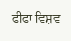ਫੀਫਾ ਵਿਸ਼ਵ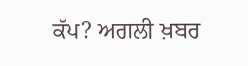ਕੱਪ? ਅਗਲੀ ਖ਼ਬਰ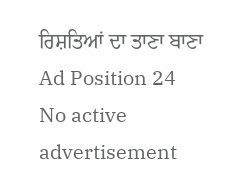ਰਿਸ਼ਤਿਆਂ ਦਾ ਤਾਣਾ ਬਾਣਾ
Ad Position 24
No active advertisement